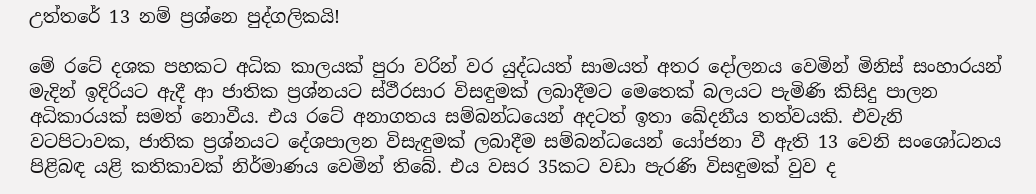උත්තරේ 13 නම් ප්‍රශ්නෙ පුද්ගලිකයි!

මේ රටේ දශක පහකට අධික කාලයක් පුරා වරින් වර යුද්ධයත් සාමයත් අතර දෝලනය වෙමින් මිනිස් සංහාරයන් මැදින් ඉදිරියට ඇදී ආ ජාතික ප්‍රශ්නයට ස්ථීරසාර විසඳුමක් ලබාදීමට මෙතෙක් බලයට පැමිණි කිසිදු පාලන අධිකාරයක් සමත් නොවීය. එය රටේ අනාගතය සම්බන්ධයෙන් අදටත් ඉතා ඛේදනීය තත්වයකි. එවැනි වටපිටාවක, ජාතික ප්‍රශ්නයට දේශපාලන විසැඳුමක් ලබාදීම සම්බන්ධයෙන් යෝජනා වී ඇති 13 වෙනි සංශෝධනය පිළිබඳ යළි කතිකාවක් නිර්මාණය වෙමින් තිබේ. එය වසර 35කට වඩා පැරණි විසඳුමක් වුව ද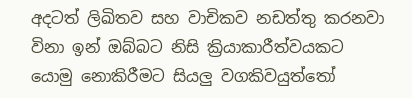අදටත් ලිඛිතව සහ වාචිකව නඩත්තු කරනවා විනා ඉන් ඔබ්බට නිසි ක්‍රියාකාරීත්වයකට යොමු නොකිරීමට සියලු වගකිවයුත්තෝ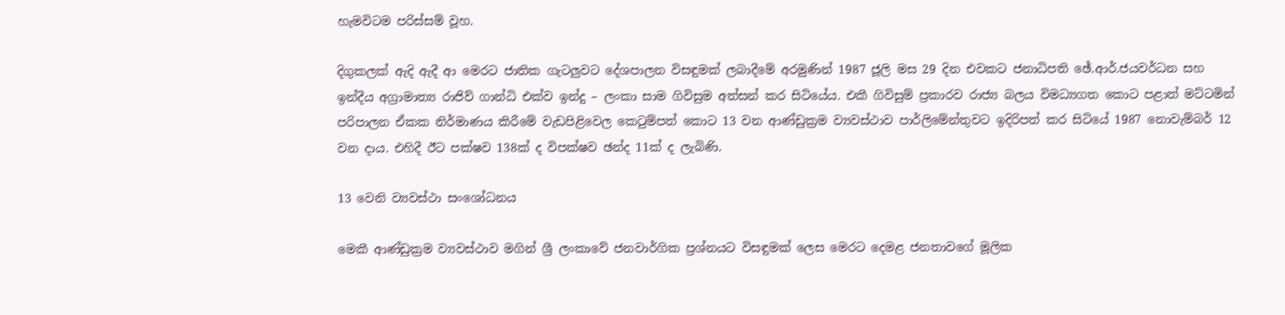හැමවිටම පරිස්සම් වූහ.

දිගුකලක් ඇදි ඇදී ආ මෙරට ජාතික ගැටලුවට දේශපාලන විසඳුමක් ලබාදීමේ අරමුණින් 1987 ජූලි මස 29 දින එවකට ජනාධිපති ඡේ.ආර්.ජයවර්ධන සහ ඉන්දීය අග්‍රාමාත්‍ය රාජිව් ගාන්ධි එක්ව ඉන්දු – ලංකා සාම ගිවිසුම අත්සන් කර සිටියේය. එකී ගිවිසුම් ප්‍රකාරව රාජ්‍ය බලය විමධ්‍යගත කොට පළාත් මට්ටමින් පරිපාලන ඒකක නිර්මාණය කිරීමේ වැඩපිළිවෙල කෙටුම්පත් කොට 13 වන ආණ්ඩුක්‍රම ව්‍යවස්ථාව පාර්ලිමේන්තුවට ඉදිරිපත් කර සිටියේ 1987 නොවැම්බර් 12 වන දාය. එහිදී ඊට පක්ෂව 138ක් ද විපක්ෂව ඡන්ද 11ක් ද ලැබිණි.

13 වෙනි ව්‍යවස්ථා සංශෝධනය

මෙකී ආණ්ඩුක්‍රම ව්‍යවස්ථාව මගින් ශ්‍රී ලංකාවේ ජනවාර්ගික ප්‍රශ්නයට විසඳුමක් ලෙස මෙරට දෙමළ ජනතාවගේ මූලික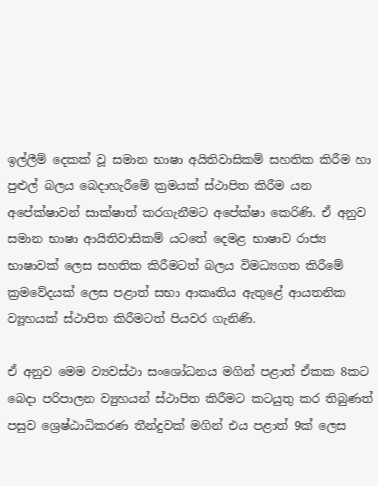ඉල්ලීම් දෙකක් වූ සමාන භාෂා අයිතිවාසිකම් සහතික කිරීම හා පුළුල් බලය බෙදාහැරීමේ ක්‍රමයක් ස්ථාපිත කිරීම යන අපේක්ෂාවන් සාක්ෂාත් කරගැනීමට අපේක්ෂා කෙරිණි. ඒ අනුව සමාන භාෂා ආයිතිවාසිකම් යටතේ දෙමළ භාෂාව රාජ්‍ය භාෂාවක් ලෙස සහතික කිරීමටත් බලය විමධ්‍යගත කිරීමේ ක්‍රමවේදයක් ලෙස පළාත් සභා ආකෘතිය ඇතුළේ ආයතනික ව්‍යූහයක් ස්ථාපිත කිරීමටත් පියවර ගැනිණි.

ඒ අනුව මෙම ව්‍යවස්ථා සංශෝධනය මගින් පළාත් ඒකක 8කට බෙදා පරිපාලන ව්‍යුහයන් ස්ථාපිත කිරීමට කටයුතු කර තිබුණත් පසුව ශ්‍රෙෂ්ඨාධිකරණ තීන්දුවක් මගින් එය පළාත් 9ක් ලෙස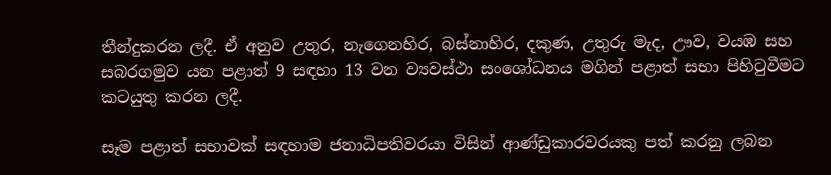තීන්දුකරන ලදී. ඒ අනුව උතුර, නැගෙනහිර, බස්නාහිර, දකුණ, උතුරු මැද, ඌව, වයඹ සහ සබරගමුව යන පළාත් 9 සඳහා 13 වන ව්‍යවස්ථා සංශෝධනය මගින් පළාත් සභා පිහිටුවීමට කටයුතු කරන ලදී.

සෑම පළාත් සභාවක් සඳහාම ජනාධිපතිවරයා විසින් ආණ්ඩුකාරවරයකු පත් කරනු ලබන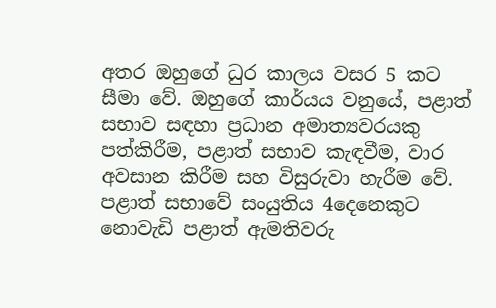අතර ඔහුගේ ධුර කාලය වසර 5 කට සීමා වේ. ඔහුගේ කාර්යය වනුයේ, පළාත් සභාව සඳහා ප්‍රධාන අමාත්‍යවරයකු පත්කිරීම, පළාත් සභාව කැඳවීම, වාර අවසාන කිරීම සහ විසුරුවා හැරීම වේ. පළාත් සභාවේ සංයුතිය 4දෙනෙකුට නොවැඩි පළාත් ඇමතිවරු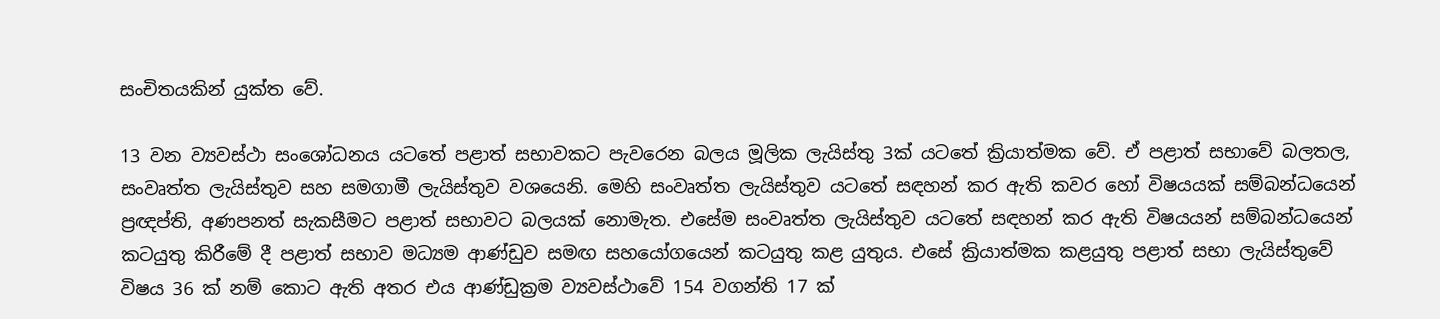සංචිතයකින් යුක්ත වේ.

13 වන ව්‍යවස්ථා සංශෝධනය යටතේ පළාත් සභාවකට පැවරෙන බලය මූලික ලැයිස්තු 3ක් යටතේ ක්‍රියාත්මක වේ. ඒ පළාත් සභාවේ බලතල, සංවෘත්ත ලැයිස්තුව සහ සමගාමී ලැයිස්තුව වශයෙනි. මෙහි සංවෘත්ත ලැයිස්තුව යටතේ සඳහන් කර ඇති කවර හෝ විෂයයක් සම්බන්ධයෙන් ප්‍රඥප්ති, අණපනත් සැකසීමට පළාත් සභාවට බලයක් නොමැත. එසේම සංවෘත්ත ලැයිස්තුව යටතේ සඳහන් කර ඇති විෂයයන් සම්බන්ධයෙන් කටයුතු කිරීමේ දී පළාත් සභාව මධ්‍යම ආණ්ඩුව සමඟ සහයෝගයෙන් කටයුතු කළ යුතුය. එසේ ක්‍රියාත්මක කළයුතු පළාත් සභා ලැයිස්තුවේ විෂය 36 ක් නම් කොට ඇති අතර එය ආණ්ඩුක්‍රම ව්‍යවස්ථාවේ 154 වගන්ති 17 ක්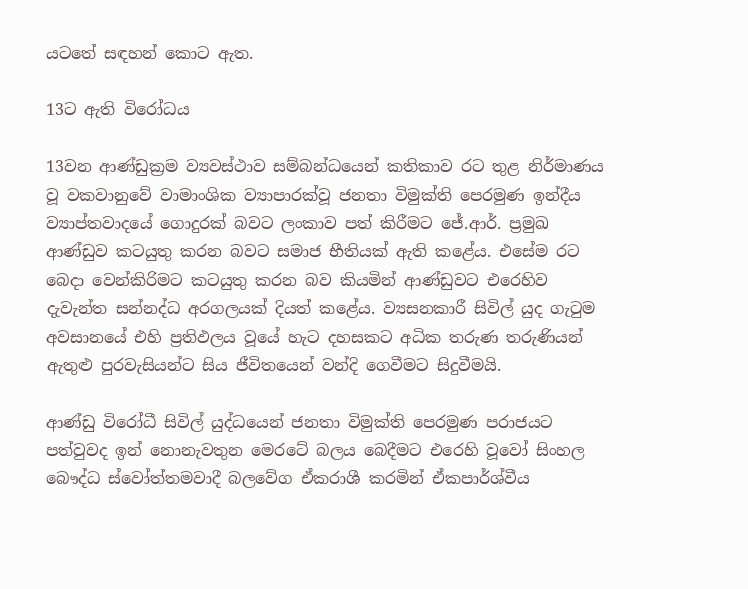යටතේ සඳහන් කොට ඇත.

13ට ඇති විරෝධය

13වන ආණ්ඩුක්‍රම ව්‍යවස්ථාව සම්බන්ධයෙන් කතිකාව රට තුළ නිර්මාණය වූ වකවානුවේ වාමාංශික ව්‍යාපාරක්වූ ජනතා විමුක්ති පෙරමුණ ඉන්දීය ව්‍යාප්තවාදයේ ගොදුරක් බවට ලංකාව පත් කිරීමට ජේ.ආර්. ප්‍රමුඛ ආණ්ඩුව කටයුතු කරන බවට සමාජ භීතියක් ඇති කළේය. එසේම රට බෙදා වෙන්කිරිමට කටයුතු කරන බව කියමින් ආණ්ඩුවට එරෙහිව දැවැන්ත සන්නද්ධ අරගලයක් දියත් කළේය. ව්‍යසනකාරී සිවිල් යුද ගැටුම අවසානයේ එහි ප්‍රතිඵලය වූයේ හැට දහසකට අධික තරුණ තරුණියන් ඇතුළු පුරවැසියන්ට සිය ජීවිතයෙන් වන්දි ගෙවීමට සිදුවීමයි.

ආණ්ඩු විරෝධී සිවිල් යුද්ධයෙන් ජනතා විමුක්ති පෙරමුණ පරාජයට පත්වුවද ඉන් නොනැවතුන මෙරටේ බලය බෙදීමට එරෙහි වූවෝ සිංහල බෞද්ධ ස්වෝත්තමවාදී බලවේග ඒකරාශී කරමින් ඒකපාර්ශ්වීය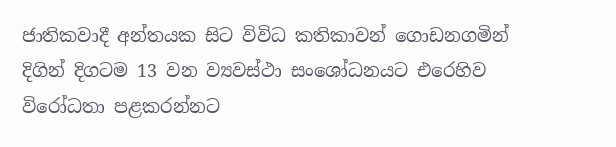ජාතිකවාදී අන්තයක සිට විවිධ කතිකාවන් ගොඩනගමින් දිගින් දිගටම 13 වන ව්‍යවස්ථා සංශෝධනයට එරෙහිව විරෝධතා පළකරන්නට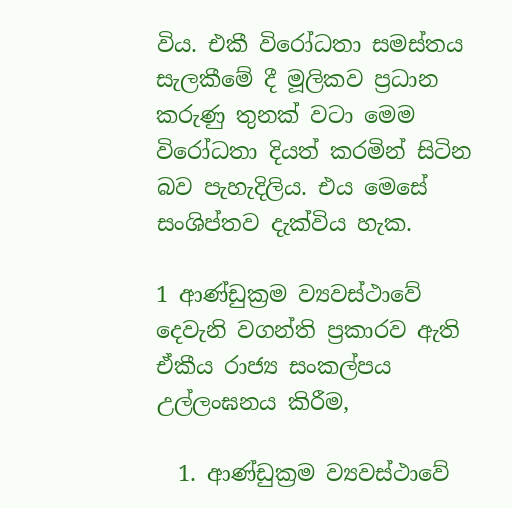විය. එකී විරෝධතා සමස්තය සැලකීමේ දී මූලිකව ප්‍රධාන කරුණු තුනක් වටා මෙම විරෝධතා දියත් කරමින් සිටින බව පැහැදිලිය. එය මෙසේ සංශිප්තව දැක්විය හැක.

1 ආණ්ඩුක්‍රම ව්‍යවස්ථාවේ දෙවැනි වගන්ති ප්‍රකාරව ඇති ඒකීය රාජ්‍ය සංකල්පය උල්ලංඝනය කිරීම,

  1. ආණ්ඩුක්‍රම ව්‍යවස්ථාවේ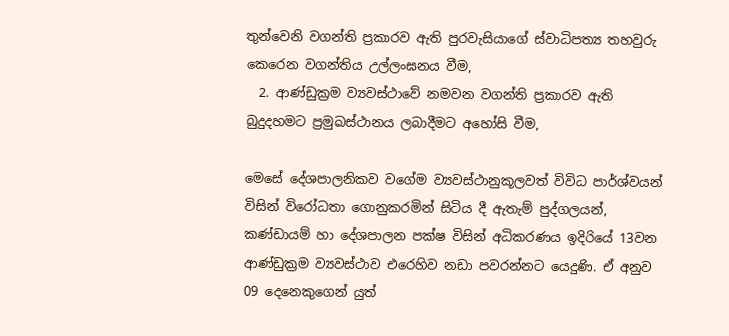තුන්වෙනි වගන්ති ප්‍රකාරව ඇති පුරවැසියාගේ ස්වාධිපත්‍ය තහවුරු කෙරෙන වගන්තිය උල්ලංඝනය වීම,
  2. ආණ්ඩුක්‍රම ව්‍යවස්ථාවේ නමවන වගන්ති ප්‍රකාරව ඇති බුදුදහමට ප්‍රමුඛස්ථානය ලබාදීමට අහෝසි වීම,

මෙසේ දේශපාලනිකව වගේම ව්‍යවස්ථානුකූලවත් විවිධ පාර්ශ්වයන් විසින් විරෝධතා ගොනුකරමින් සිටිය දී ඇතැම් පුද්ගලයන්, කණ්ඩායම් හා දේශපාලන පක්ෂ විසින් අධිකරණය ඉදිරියේ 13වන ආණ්ඩුක්‍රම ව්‍යවස්ථාව එරෙහිව නඩා පවරන්නට යෙදුණි. ඒ අනුව 09 දෙනෙකුගෙන් යුත්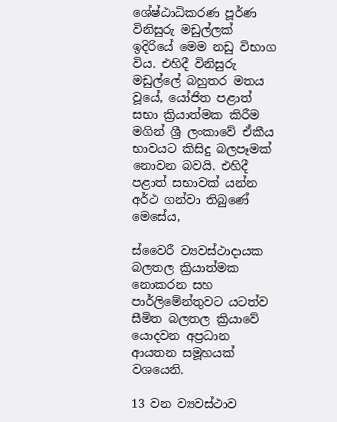ශේෂ්ඨාධිකරණ පූර්ණ විනිසුරු මඩුල්ලක් ඉදිරියේ මෙම නඩු විභාග විය. එහිදී විනිසුරු මඩුල්ලේ බහුතර මතය වූයේ, යෝජිත පළාත් සභා ක්‍රියාත්මක කිරීම මගින් ශ්‍රී ලංකාවේ ඒකීය භාවයට කිසිදු බලපෑමක් නොවන බවයි. එහිදී පළාත් සභාවක් යන්න අර්ථ ගන්වා තිබුණේ මෙසේය,

ස්වෛරී ව්‍යවස්ථාදායක බලතල ක්‍රියාත්මක නොකරන සහ පාර්ලිමේන්තුවට යටත්ව සීමිත බලතල ක්‍රියාවේ යොදවන අප්‍රධාන ආයතන සමූහයක් වශයෙනි.

13 වන ව්‍යවස්ථාව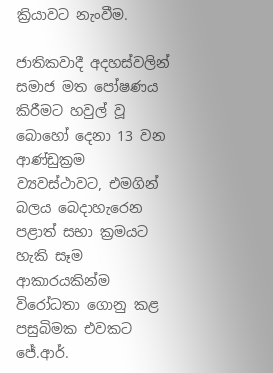ක්‍රියාවට නැංවීම.

ජාතිකවාදී අදහස්වලින් සමාජ මත පෝෂණය කිරීමට හවුල් වූ බොහෝ දෙනා 13 වන ආණ්ඩුක්‍රම ව්‍යවස්ථාවට, එමගින් බලය බෙදාහැරෙන පළාත් සභා ක්‍රමයට හැකි සෑම ආකාරයකින්ම විරෝධතා ගොනු කළ පසුබිමක එවකට ජේ.ආර්.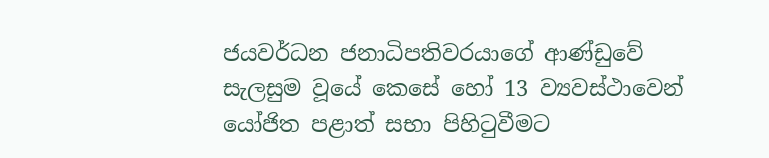ජයවර්ධන ජනාධිපතිවරයාගේ ආණ්ඩුවේ සැලසුම වූයේ කෙසේ හෝ 13 ව්‍යවස්ථාවෙන් යෝජිත පළාත් සභා පිහිටුවීමට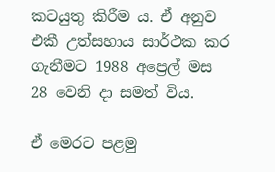කටයුතු කිරීම ය. ඒ අනුව එකී උත්සහාය සාර්ථක කර ගැනීමට 1988 අප්‍රෙල් මස 28 වෙනි දා සමත් විය.

ඒ මෙරට පළමු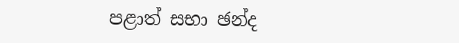පළාත් සභා ඡන්ද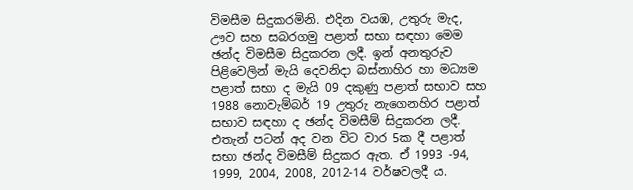විමසීම සිදුකරමිනි. එදින වයඹ, උතුරු මැද, ඌව සහ සබරගමු පළාත් සභා සඳහා මෙම ඡන්ද විමසීම සිදුකරන ලදී. ඉන් අනතුරුව පිළිවෙලින් මැයි දෙවනිදා බස්නාහිර හා මධ්‍යම පළාත් සභා ද මැයි 09 දකුණු පළාත් සභාව සහ 1988 නොවැම්බර් 19 උතුරු නැගෙනහිර පළාත් සභාව සඳහා ද ඡන්ද විමසීම් සිදුකරන ලදී. එතැන් පටන් අද වන විට වාර 5ක දී පළාත් සභා ඡන්ද විමසීම් සිදුකර ඇත. ඒ 1993 -94, 1999, 2004, 2008, 2012-14 වර්ෂවලදී ය.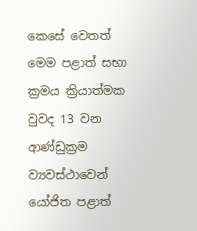කෙසේ වෙතත් මෙම පළාත් සභා ක්‍රමය ක්‍රියාත්මක වුවද 13 වන ආණ්ඩුක්‍රම ව්‍යවස්ථාවෙන් යෝජිත පළාත්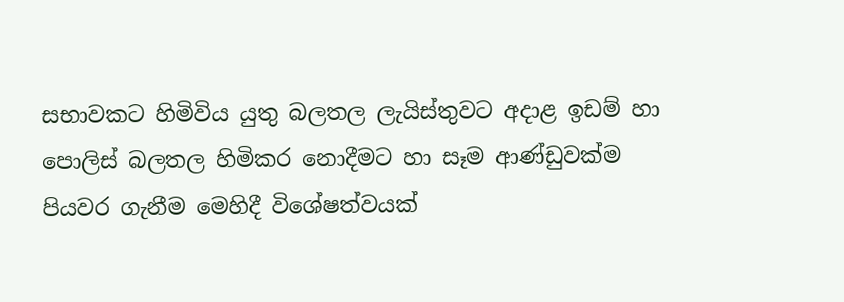සභාවකට හිමිවිය යුතු බලතල ලැයිස්තුවට අදාළ ඉඩම් හා පොලිස් බලතල හිමිකර නොදීමට හා සෑම ආණ්ඩුවක්ම පියවර ගැනීම මෙහිදී විශේෂත්වයක්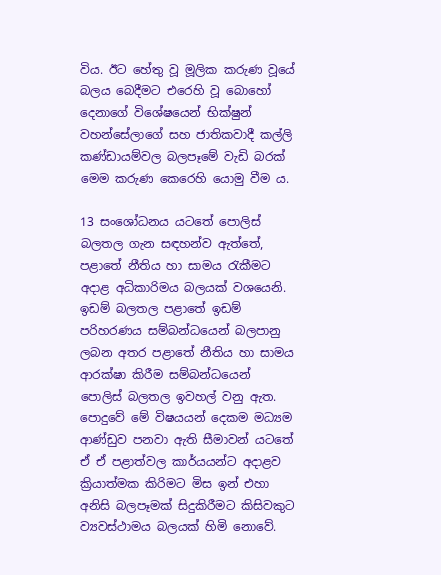විය. ඊට හේතු වූ මූලික කරුණ වූයේ බලය බෙදීමට එරෙහි වූ බොහෝ දෙනාගේ විශේෂයෙන් භික්ෂුන් වහන්සේලාගේ සහ ජාතිකවාදී කල්ලි කණ්ඩායම්වල බලපෑමේ වැඩි බරක් මෙම කරුණ කෙරෙහි යොමු වීම ය.

13 සංශෝධනය යටතේ පොලිස් බලතල ගැන සඳහන්ව ඇත්තේ, පළාතේ නීතිය හා සාමය රැකීමට අදාළ අධිකාරිමය බලයක් වශයෙනි. ඉඩම් බලතල පළාතේ ඉඩම් පරිහරණය සම්බන්ධයෙන් බලපානු ලබන අතර පළාතේ නීතිය හා සාමය ආරක්ෂා කිරීම සම්බන්ධයෙන් පොලිස් බලතල ඉවහල් වනු ඇත. පොදුවේ මේ විෂයයන් දෙකම මධ්‍යම ආණ්ඩුව පනවා ඇති සීමාවන් යටතේ ඒ ඒ පළාත්වල කාර්යයන්ට අදාළව ක්‍රියාත්මක කිරිමට මිස ඉන් එහා අනිසි බලපෑමක් සිදුකිරීමට කිසිවකුට ව්‍යවස්ථාමය බලයක් හිමි නොවේ.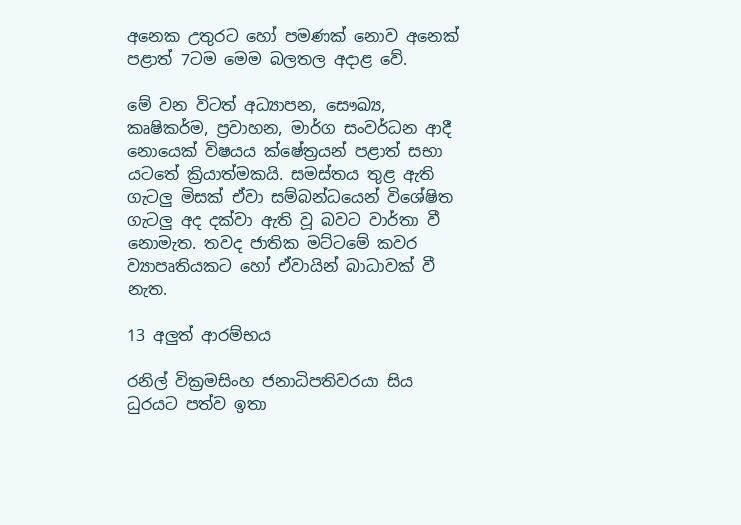අනෙක උතුරට හෝ පමණක් නොව අනෙක් පළාත් 7ටම මෙම බලතල අදාළ වේ.

මේ වන විටත් අධ්‍යාපන, සෞඛ්‍ය, කෘෂිකර්ම, ප්‍රවාහන, මාර්ග සංවර්ධන ආදී නොයෙක් විෂයය ක්ෂේත්‍රයන් පළාත් සභා යටතේ ක්‍රියාත්මකයි. සමස්තය තුළ ඇති ගැටලු මිසක් ඒවා සම්බන්ධයෙන් විශේෂිත ගැටලු අද දක්වා ඇති වූ බවට වාර්තා වී නොමැත. තවද ජාතික මට්ටමේ කවර ව්‍යාපෘතියකට හෝ ඒවායින් බාධාවක් වී නැත.

13 අලුත් ආරම්භය

රනිල් වික්‍රමසිංහ ජනාධිපතිවරයා සිය ධුරයට පත්ව ඉතා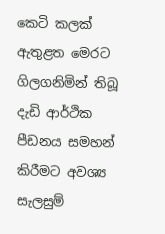කෙටි කලක් ඇතුළත මෙරට ගිලගනිමින් තිබූ දැඩි ආර්ථික පීඩනය සමහන් කිරීමට අවශ්‍ය සැලසුම්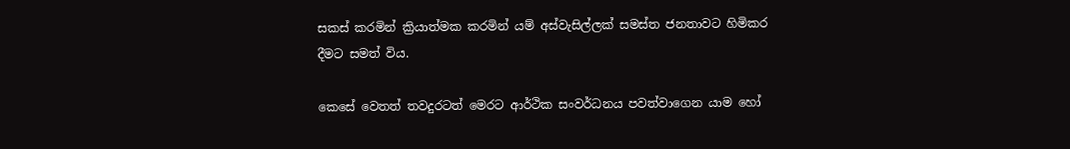සකස් කරමින් ක්‍රියාත්මක කරමින් යම් අස්වැසිල්ලක් සමස්ත ජනතාවට හිමිකර දීමට සමත් විය.

කෙසේ වෙතත් තවදුරටත් මෙරට ආර්ථික සංවර්ධනය පවත්වාගෙන යාම හෝ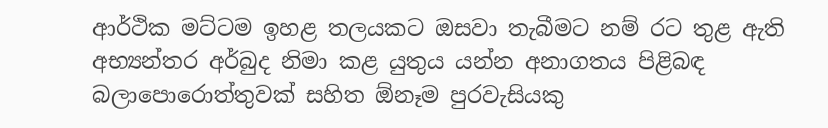ආර්ථික මට්ටම ඉහළ තලයකට ඔසවා තැබීමට නම් රට තුළ ඇති අභ්‍යන්තර අර්බුද නිමා කළ යුතුය යන්න අනාගතය පිළිබඳ බලාපොරොත්තුවක් සහිත ඕනෑම පුරවැසියකු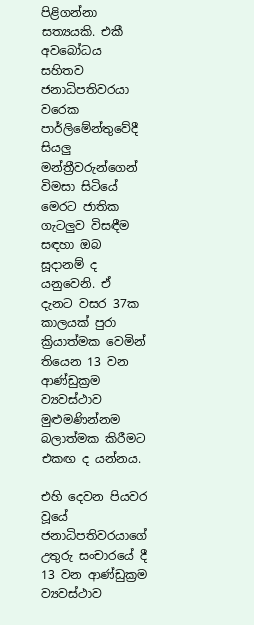පිළිගන්නා සත්‍යයකි. එකී අවබෝධය සහිතව ජනාධිපතිවරයා වරෙක පාර්ලිමේන්තුවේදී සියලු මන්ත්‍රීවරුන්ගෙන් විමසා සිටියේ මෙරට ජාතික ගැටලුව විසඳීම සඳහා ඔබ සූදානම් ද යනුවෙනි. ඒ දැනට වසර 37ක කාලයක් පුරා ක්‍රියාත්මක වෙමින් තියෙන 13 වන ආණ්ඩුක්‍රම ව්‍යවස්ථාව මුළුමණින්නම බලාත්මක කිරීමට එකඟ ද යන්නය.

එහි දෙවන පියවර වූයේ ජනාධිපතිවරයාගේ උතුරු සංචාරයේ දී 13 වන ආණ්ඩුක්‍රම ව්‍යවස්ථාව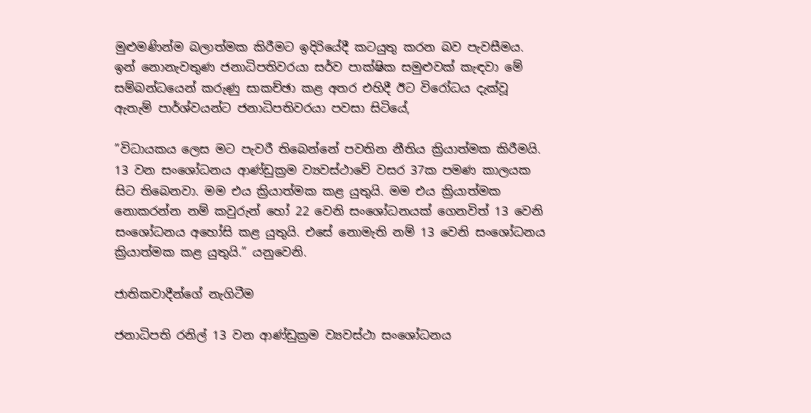මුළුමණින්ම බලාත්මක කිරීමට ඉදිරියේදී කටයුතු කරන බව පැවසීමය. ඉන් නොනැවතුණ ජනාධිපතිවරයා සර්ව පාක්ෂික සමුළුවක් කැඳවා මේ සම්බන්ධයෙන් කරුණු සාකච්ඡා කළ අතර එහිදී ඊට විරෝධය දැක්වූ ඇතැම් පාර්ශ්වයන්ට ජනාධිපතිවරයා පවසා සිටියේ,

”විධායකය ලෙස මට පැවරී තිබෙන්නේ පවතින නීතිය ක්‍රියාත්මක කිරීමයි. 13 වන සංශෝධනය ආණ්ඩුක්‍රම ව්‍යවස්ථාවේ වසර 37ක පමණ කාලයක සිට තිබෙනවා. මම එය ක්‍රියාත්මක කළ යුතුයි. මම එය ක්‍රියාත්මක නොකරන්න නම් කවුරුන් හෝ 22 වෙනි සංශෝධනයක් ගෙනවිත් 13 වෙනි සංශෝධනය අහෝසි කළ යුතුයි. එසේ නොමැති නම් 13 වෙනි සංශෝධනය ක්‍රියාත්මක කළ යුතුයි.” යනුවෙනි.

ජාතිකවාදීන්ගේ නැගිටීම

ජනාධිපති රනිල් 13 වන ආණ්ඩුක්‍රම ව්‍යවස්ථා සංශෝධනය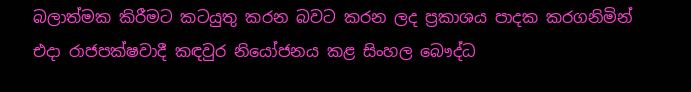බලාත්මක කිරීමට කටයුතු කරන බවට කරන ලද ප්‍රකාශය පාදක කරගනිමින් එදා රාජපක්ෂවාදී කඳවුර නියෝජනය කළ සිංහල බෞද්ධ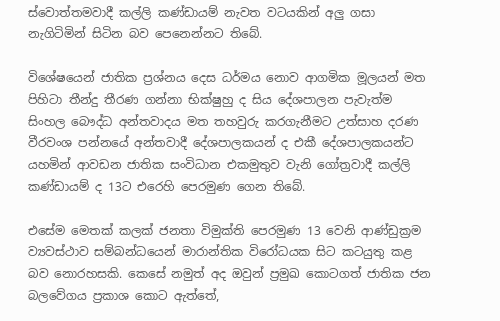ස්වොත්තමවාදී කල්ලි කණ්ඩායම් නැවත වටයකින් අලු ගසා නැගිටිමින් සිටින බව පෙනෙන්නට තිබේ.

විශේෂයෙන් ජාතික ප්‍රශ්නය දෙස ධර්මය නොව ආගමික මූලයන් මත පිහිටා තීන්දු තීරණ ගන්නා භික්ෂුහු ද සිය දේශපාලන පැවැත්ම සිංහල බෞද්ධ අන්තවාදය මත තහවුරු කරගැනීමට උත්සාහ දරණ වීරවංශ පන්නයේ අන්තවාදී දේශපාලකයන් ද එකී දේශපාලකයන්ට යහමින් ආවඩන ජාතික සංවිධාන එකමුතුව වැනි ගෝත්‍රවාදී කල්ලි කණ්ඩායම් ද 13ට එරෙහි පෙරමුණ ගෙන තිබේ.

එසේම මෙතක් කලක් ජනතා විමුක්ති පෙරමුණ 13 වෙනි ආණ්ඩුක්‍රම ව්‍යවස්ථාව සම්බන්ධයෙන් මාරාන්තික විරෝධයක සිට කටයුතු කළ බව නොරහසකි. කෙසේ නමුත් අද ඔවුන් ප්‍රමුඛ කොටගත් ජාතික ජන බලවේගය ප්‍රකාශ කොට ඇත්තේ,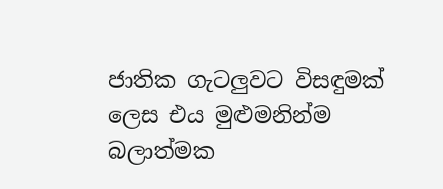ජාතික ගැටලුවට විසඳුමක් ලෙස එය මුළුමනින්ම බලාත්මක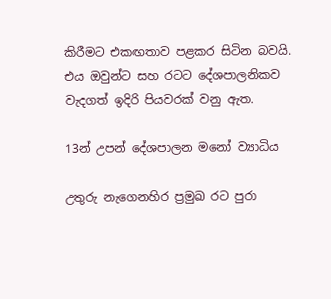කිරීමට එකඟතාව පළකර සිටින බවයි. එය ඔවුන්ට සහ රටට දේශපාලනිකව වැදගත් ඉදිරි පියවරක් වනු ඇත.

13න් උපන් දේශපාලන මනෝ ව්‍යාධිය

උතුරු නැගෙනහිර ප්‍රමුඛ රට පුරා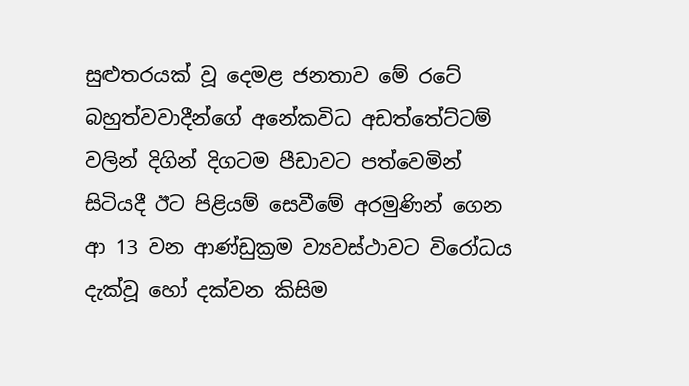සුළුතරයක් වූ දෙමළ ජනතාව මේ රටේ බහුත්වවාදීන්ගේ අනේකවිධ අඩත්තේට්ටම් වලින් දිගින් දිගටම පීඩාවට පත්වෙමින් සිටියදී ඊට පිළියම් සෙවීමේ අරමුණින් ගෙන ආ 13 වන ආණ්ඩුක්‍රම ව්‍යවස්ථාවට විරෝධය දැක්වූ හෝ දක්වන කිසිම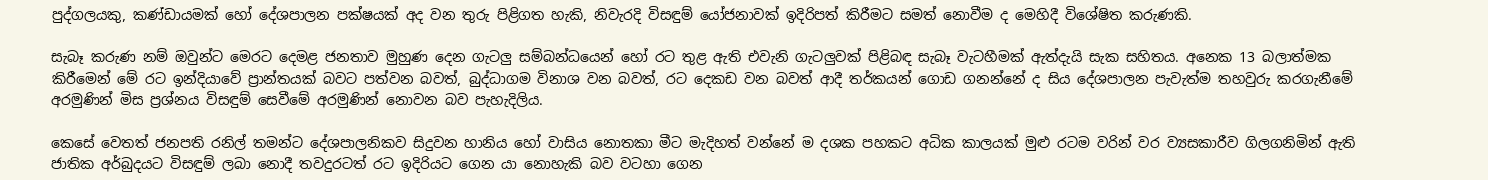පුද්ගලයකු, කණ්ඩායමක් හෝ දේශපාලන පක්ෂයක් අද වන තුරු පිළිගත හැකි, නිවැරදි විසඳුම් යෝජනාවක් ඉදිරිපත් කිරීමට සමත් නොවීම ද මෙහිදී විශේෂිත කරුණකි.

සැබෑ කරුණ නම් ඔවුන්ට මෙරට දෙමළ ජනතාව මුහුණ දෙන ගැටලු සම්බන්ධයෙන් හෝ රට තුළ ඇති එවැනි ගැටලුවක් පිළිබඳ සැබෑ වැටහීමක් ඇත්දැයි සැක සහිතය. අනෙක 13 බලාත්මක කිරීමෙන් මේ රට ඉන්දියාවේ ප්‍රාන්තයක් බවට පත්වන බවත්, බුද්ධාගම විනාශ වන බවත්, රට දෙකඩ වන බවත් ආදී තර්කයන් ගොඩ ගනන්නේ ද සිය දේශපාලන පැවැත්ම තහවුරු කරගැනීමේ අරමුණින් මිස ප්‍රශ්නය විසඳුම් සෙවීමේ අරමුණින් නොවන බව පැහැදිලිය.

කෙසේ වෙතත් ජනපති රනිල් තමන්ට දේශපාලනිකව සිදුවන හානිය හෝ වාසිය නොතකා මීට මැදිහත් වන්නේ ම දශක පහකට අධික කාලයක් මුළු රටම වරින් වර ව්‍යසකාරීව ගිලගනිමින් ඇති ජාතික අර්බුදයට විසඳුම් ලබා නොදී තවදුරටත් රට ඉදිරියට ගෙන යා නොහැකි බව වටහා ගෙන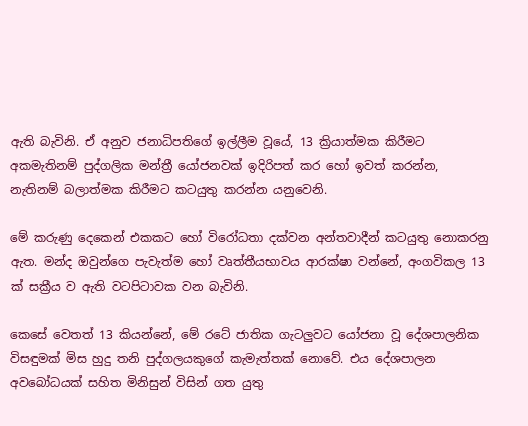ඇති බැවිනි. ඒ අනුව ජනාධිපතිගේ ඉල්ලීම වූයේ, 13 ක්‍රියාත්මක කිරීමට අකමැතිනම් පුද්ගලික මන්ත්‍රී යෝජනවක් ඉදිරිපත් කර හෝ ඉවත් කරන්න, නැතිනම් බලාත්මක කිරීමට කටයුතු කරන්න යනුවෙනි.

මේ කරුණු දෙකෙන් එකකට හෝ විරෝධතා දක්වන අන්තවාදීන් කටයුතු නොකරනු ඇත. මන්ද ඔවුන්ගෙ පැවැත්ම හෝ වෘත්තීයභාවය ආරක්ෂා වන්නේ, අංගවිකල 13 ක් සක්‍රීය ව ඇති වටපිටාවක වන බැවිනි.

කෙසේ වෙතත් 13 කියන්නේ, මේ රටේ ජාතික ගැටලුවට යෝජනා වූ දේශපාලනික විසඳුමක් මිස හුදු තනි පුද්ගලයකුගේ කැමැත්තක් නොවේ. එය දේශපාලන අවබෝධයක් සහිත මිනිසුන් විසින් ගත යුතු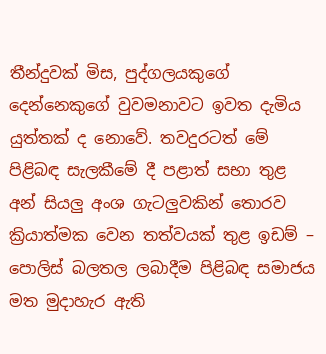තීන්දුවක් මිස, පුද්ගලයකුගේ දෙන්නෙකුගේ වුවමනාවට ඉවත දැමිය යුත්තක් ද නොවේ. තවදුරටත් මේ පිළිබඳ සැලකීමේ දී පළාත් සභා තුළ අන් සියලු අංශ ගැටලුවකින් තොරව ක්‍රියාත්මක වෙන තත්වයක් තුළ ඉඩම් – පොලිස් බලතල ලබාදීම පිළිබඳ සමාජය මත මුදාහැර ඇති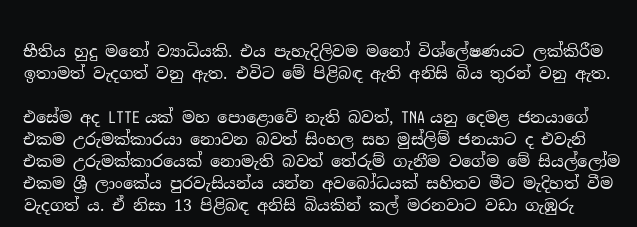භීතිය හුදු මනෝ ව්‍යාධියකි. එය පැහැදිලිවම මනෝ විශ්ලේෂණයට ලක්කිරීම ඉතාමත් වැදගත් වනු ඇත. එවිට මේ පිළිබඳ ඇති අනිසි බිය තුරන් වනු ඇත.

එසේම අද LTTE යක් මහ පොළොවේ නැති බවත්, TNA යනු දෙමළ ජනයාගේ එකම උරුමක්කාරයා නොවන බවත් සිංහල සහ මුස්ලිම් ජනයාට ද එවැනි එකම උරුමක්කාරයෙක් නොමැති බවත් තේරුම් ගැනීම වගේම මේ සියල්ලෝම එකම ශ්‍රී ලාංකේය පුරවැසියන්ය යන්න අවබෝධයක් සහිතව මීට මැදිහත් වීම වැදගත් ය. ඒ නිසා 13 පිළිබඳ අනිසි බියකින් කල් මරනවාට වඩා ගැඹුරු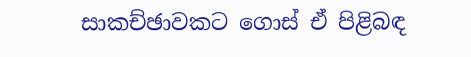සාකච්ඡාවකට ගොස් ඒ පිළිබඳ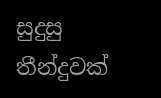සුදුසු තීන්දුවක්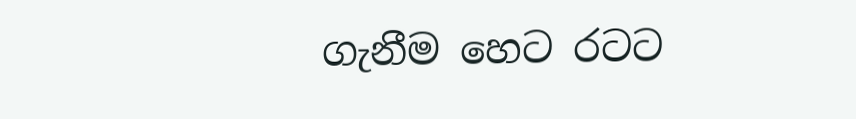ගැනීම හෙට රටට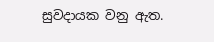සුවදායක වනු ඇත.